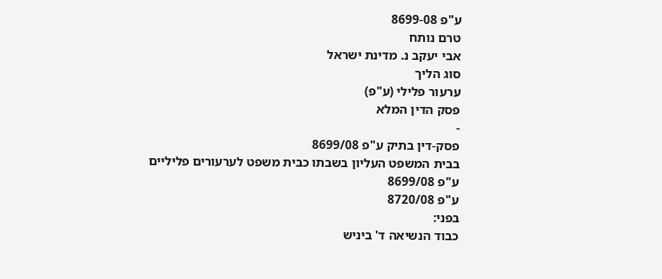ע"פ 8699-08
טרם נותח
אבי יעקב נ. מדינת ישראל
סוג הליך
ערעור פלילי (ע"פ)
פסק הדין המלא
-
פסק-דין בתיק ע"פ 8699/08
בבית המשפט העליון בשבתו כבית משפט לערעורים פליליים
ע"פ 8699/08
ע"פ 8720/08
בפני:
כבוד הנשיאה ד' ביניש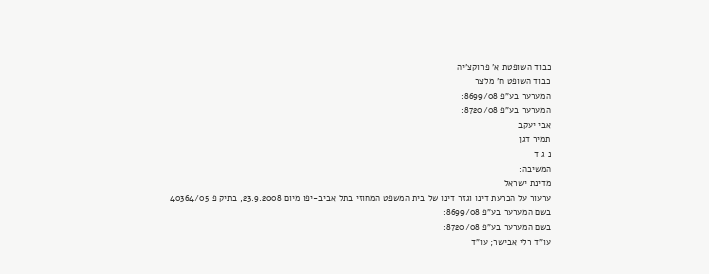כבוד השופטת א' פרוקצ'יה
כבוד השופט ח' מלצר
המערער בע"פ 8699/08:
המערער בע"פ 8720/08:
אבי יעקב
תמיר דגן
נ ג ד
המשיבה:
מדינת ישראל
ערעור על הכרעת דינו וגזר דינו של בית המשפט המחוזי בתל אביב-יפו מיום 23.9.2008, בתיק פ 40364/05
בשם המערער בע"פ 8699/08:
בשם המערער בע"פ 8720/08:
עו"ד רלי אבישר; עו"ד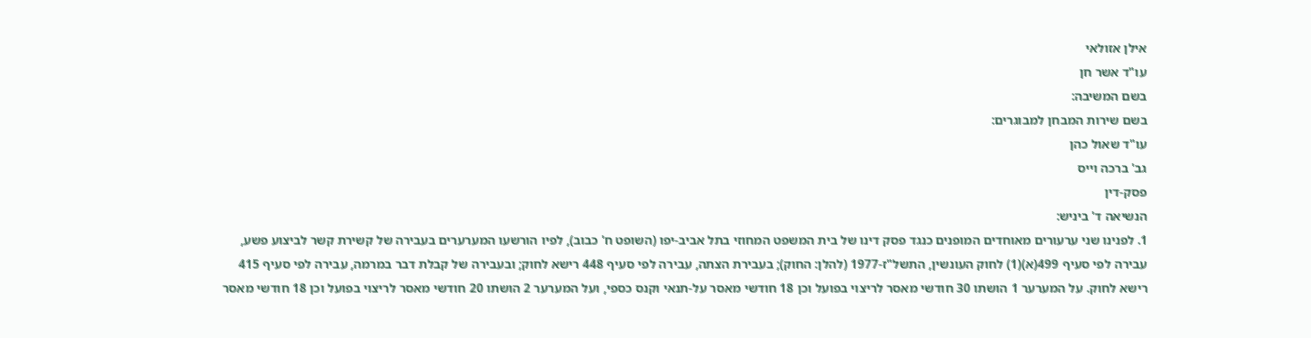אילן אזולאי
עו"ד אשר חן
בשם המשיבה:
בשם שירות המבחן למבוגרים:
עו"ד שאול כהן
גב' ברכה וייס
פסק-דין
הנשיאה ד' ביניש:
1. לפנינו שני ערעורים מאוחדים המופנים כנגד פסק דינו של בית המשפט המחוזי בתל אביב-יפו (השופט ח' כבוב), לפיו הורשעו המערערים בעבירה של קשירת קשר לביצוע פשע, עבירה לפי סעיף 499(א)(1) לחוק העונשין, התשל"ז-1977 (להלן: החוק); בעבירת הצתה, עבירה לפי סעיף 448 רישא לחוק; ובעבירה של קבלת דבר במרמה, עבירה לפי סעיף 415 רישא לחוק. על המערער 1 הושתו 30 חודשי מאסר לריצוי בפועל וכן 18 חודשי מאסר על-תנאי וקנס כספי, ועל המערער 2 הושתו 20 חודשי מאסר לריצוי בפועל וכן 18 חודשי מאסר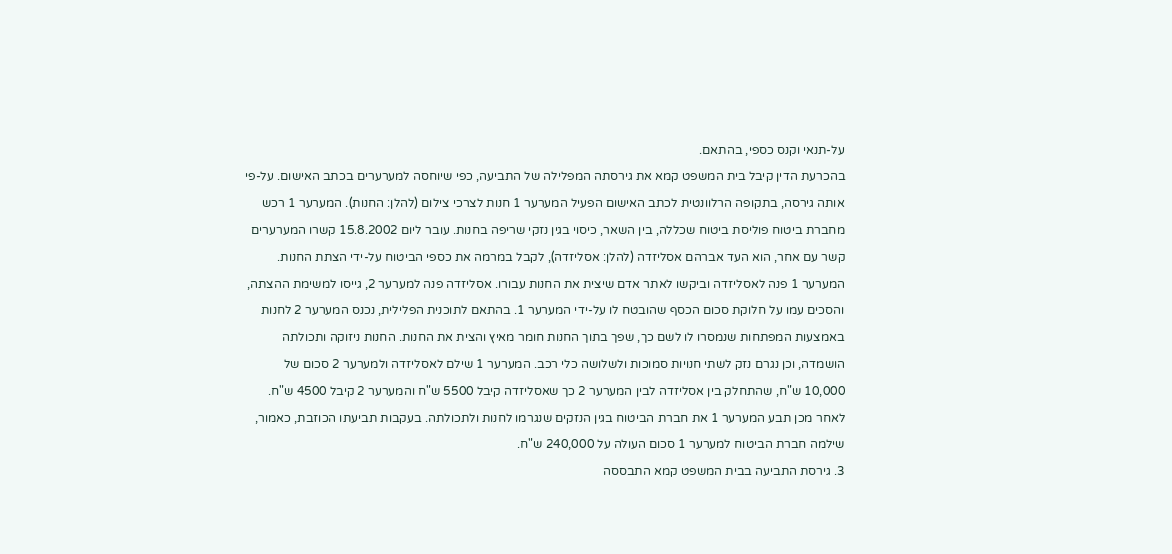על-תנאי וקנס כספי, בהתאם.
בהכרעת הדין קיבל בית המשפט קמא את גירסתה המפלילה של התביעה, כפי שיוחסה למערערים בכתב האישום. על-פי אותה גירסה, בתקופה הרלוונטית לכתב האישום הפעיל המערער 1 חנות לצרכי צילום (להלן: החנות). המערער 1 רכש מחברת ביטוח פוליסת ביטוח שכללה, בין השאר, כיסוי בגין נזקי שריפה בחנות. עובר ליום 15.8.2002 קשרו המערערים קשר עם אחר, הוא העד אברהם אסליזדה (להלן: אסליזדה), לקבל במרמה את כספי הביטוח על-ידי הצתת החנות. המערער 1 פנה לאסליזדה וביקשו לאתר אדם שיצית את החנות עבורו. אסליזדה פנה למערער 2, גייסו למשימת ההצתה, והסכים עמו על חלוקת סכום הכסף שהובטח לו על-ידי המערער 1. בהתאם לתוכנית הפלילית, נכנס המערער 2 לחנות באמצעות המפתחות שנמסרו לו לשם כך, שפך בתוך החנות חומר מאיץ והצית את החנות. החנות ניזוקה ותכולתה הושמדה, וכן נגרם נזק לשתי חנויות סמוכות ולשלושה כלי רכב. המערער 1 שילם לאסליזדה ולמערער 2 סכום של 10,000 ש"ח, שהתחלק בין אסליזדה לבין המערער 2 כך שאסליזדה קיבל 5500 ש"ח והמערער 2 קיבל 4500 ש"ח. לאחר מכן תבע המערער 1 את חברת הביטוח בגין הנזקים שנגרמו לחנות ולתכולתה. בעקבות תביעתו הכוזבת, כאמור, שילמה חברת הביטוח למערער 1 סכום העולה על 240,000 ש"ח.
3. גירסת התביעה בבית המשפט קמא התבססה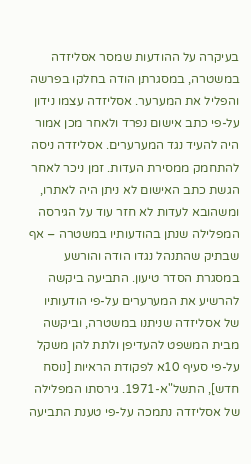בעיקרה על ההודעות שמסר אסליזדה במשטרה, במסגרתן הודה בחלקו בפרשה והפליל את המערער. אסליזדה עצמו נידון על-פי כתב אישום נפרד ולאחר מכן אמור היה להעיד נגד המערערים. אסליזדה ניסה להתחמק ממסירת העדות. זמן ניכר לאחר הגשת כתב האישום לא ניתן היה לאתרו, ומשהובא לעדות לא חזר עוד על הגירסה המפלילה שנתן בהודעותיו במשטרה – אף שבתיק שהתנהל נגדו הודה והורשע במסגרת הסדר טיעון. התביעה ביקשה להרשיע את המערערים על-פי הודעותיו של אסליזדה שניתנו במשטרה, וביקשה מבית המשפט להעדיפן ולתת להן משקל על-פי סעיף 10א לפקודת הראיות [נוסח חדש], התשל"א-1971. גירסתו המפלילה של אסליזדה נתמכה על-פי טענת התביעה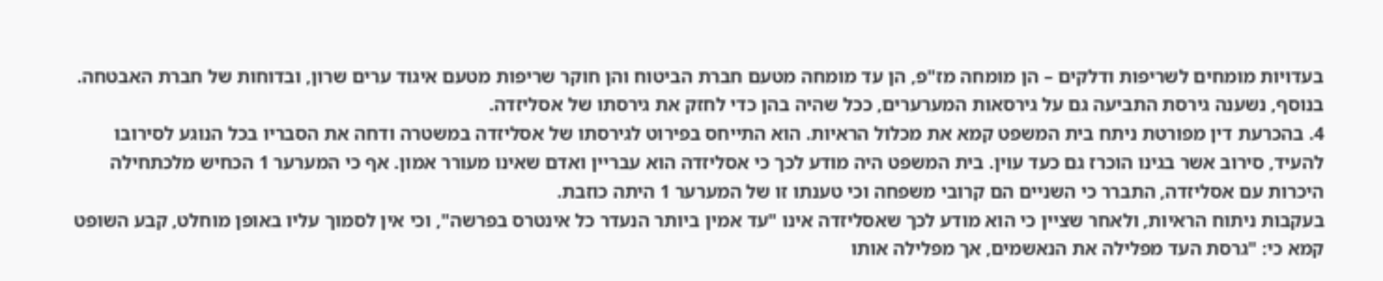בעדויות מומחים לשריפות ודלקים – הן מומחה מז"פ, הן עד מומחה מטעם חברת הביטוח והן חוקר שריפות מטעם איגוד ערים שרון, ובדוחות של חברת האבטחה. בנוסף, נשענה גירסת התביעה גם על גירסאות המערערים, ככל שהיה בהן כדי לחזק את גירסתו של אסליזדה.
4. בהכרעת דין מפורטת ניתח בית המשפט קמא את מכלול הראיות. הוא התייחס בפירוט לגירסתו של אסליזדה במשטרה ודחה את הסבריו בכל הנוגע לסירובו להעיד, סירוב אשר בגינו הוכרז גם כעד עוין. בית המשפט היה מודע לכך כי אסליזדה הוא עבריין ואדם שאינו מעורר אמון. אף כי המערער 1 הכחיש מלכתחילה היכרות עם אסליזדה, התברר כי השניים הם קרובי משפחה וכי טענתו זו של המערער 1 היתה כוזבת.
בעקבות ניתוח הראיות, ולאחר שציין כי הוא מודע לכך שאסליזדה אינו "עד אמין ביותר הנעדר כל אינטרס בפרשה", וכי אין לסמוך עליו באופן מוחלט, קבע השופט קמא כי: "גרסת העד מפלילה את הנאשמים, אך מפלילה אותו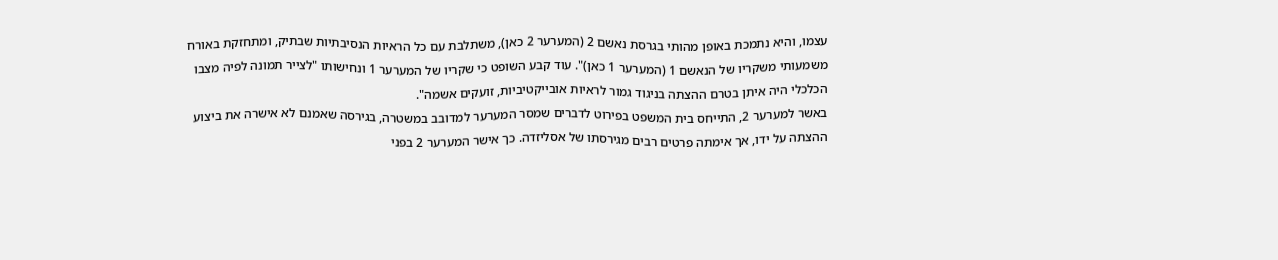עצמו, והיא נתמכת באופן מהותי בגרסת נאשם 2 (המערער 2 כאן), משתלבת עם כל הראיות הנסיבתיות שבתיק, ומתחזקת באורח משמעותי משקריו של הנאשם 1 (המערער 1 כאן)". עוד קבע השופט כי שקריו של המערער 1 ונחישותו "לצייר תמונה לפיה מצבו הכלכלי היה איתן בטרם ההצתה בניגוד גמור לראיות אובייקטיביות, זועקים אשמה".
באשר למערער 2, התייחס בית המשפט בפירוט לדברים שמסר המערער למדובב במשטרה, בגירסה שאמנם לא אישרה את ביצוע ההצתה על ידו, אך אימתה פרטים רבים מגירסתו של אסליזדה. כך אישר המערער 2 בפני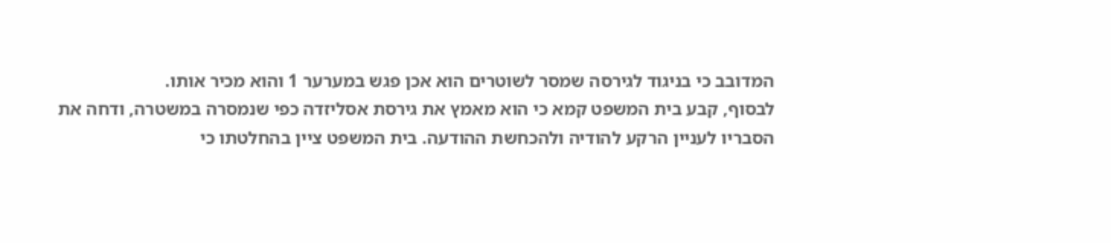המדובב כי בניגוד לגירסה שמסר לשוטרים הוא אכן פגש במערער 1 והוא מכיר אותו.
לבסוף, קבע בית המשפט קמא כי הוא מאמץ את גירסת אסליזדה כפי שנמסרה במשטרה, ודחה את הסבריו לעניין הרקע להודיה ולהכחשת ההודעה. בית המשפט ציין בהחלטתו כי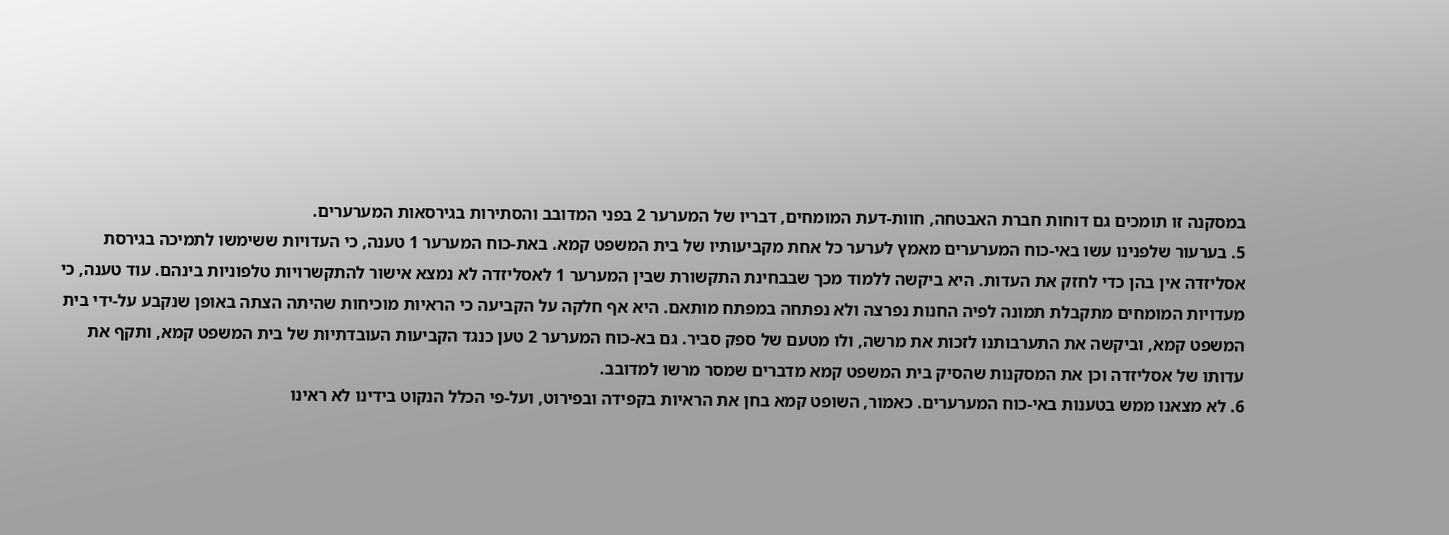במסקנה זו תומכים גם דוחות חברת האבטחה, חוות-דעת המומחים, דבריו של המערער 2 בפני המדובב והסתירות בגירסאות המערערים.
5. בערעור שלפנינו עשו באי-כוח המערערים מאמץ לערער כל אחת מקביעותיו של בית המשפט קמא. באת-כוח המערער 1 טענה, כי העדויות ששימשו לתמיכה בגירסת אסליזדה אין בהן כדי לחזק את העדות. היא ביקשה ללמוד מכך שבבחינת התקשורת שבין המערער 1 לאסליזדה לא נמצא אישור להתקשרויות טלפוניות בינהם. עוד טענה, כי מעדויות המומחים מתקבלת תמונה לפיה החנות נפרצה ולא נפתחה במפתח מותאם. היא אף חלקה על הקביעה כי הראיות מוכיחות שהיתה הצתה באופן שנקבע על-ידי בית המשפט קמא, וביקשה את התערבותנו לזכות את מרשה, ולו מטעם של ספק סביר. גם בא-כוח המערער 2 טען כנגד הקביעות העובדתיות של בית המשפט קמא, ותקף את עדותו של אסליזדה וכן את המסקנות שהסיק בית המשפט קמא מדברים שמסר מרשו למדובב.
6. לא מצאנו ממש בטענות באי-כוח המערערים. כאמור, השופט קמא בחן את הראיות בקפידה ובפירוט, ועל-פי הכלל הנקוט בידינו לא ראינו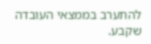להתערב בממצאי העובדה שקבע.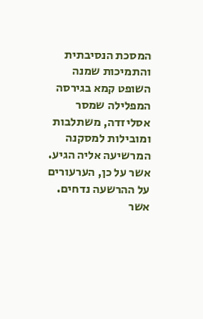המסכת הנסיבתית והתמיכות שמנה השופט קמא בגירסה המפלילה שמסר אסליזדה, משתלבות ומובילות למסקנה המרשיעה אליה הגיע. אשר על כן, הערעורים על ההרשעה נדחים.
אשר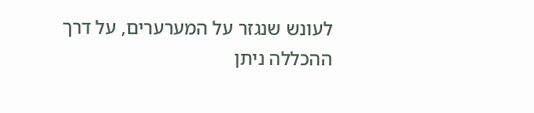לעונש שנגזר על המערערים, על דרך ההכללה ניתן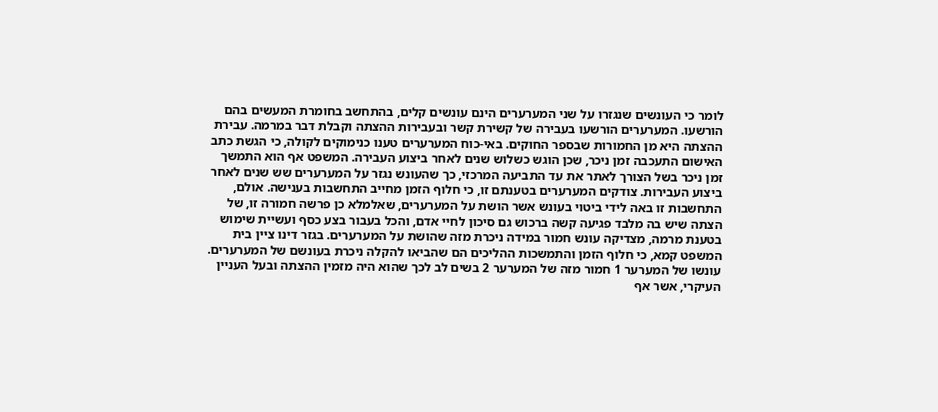לומר כי העונשים שנגזרו על שני המערערים הינם עונשים קלים, בהתחשב בחומרת המעשים בהם הורשעו. המערערים הורשעו בעבירה של קשירת קשר ובעבירות ההצתה וקבלת דבר במרמה. עבירת ההצתה היא מן החמורות שבספר החוקים. באי-כוח המערערים טענו כנימוקים לקולה, כי הגשת כתב האישום התעכבה זמן ניכר, שכן הוגש כשלוש שנים לאחר ביצוע העבירה. המשפט אף הוא התמשך זמן ניכר בשל הצורך לאתר את עד התביעה המרכזי, כך שהעונש נגזר על המערערים שש שנים לאחר ביצוע העבירות. צודקים המערערים בטענתם זו, כי חלוף הזמן מחייב התחשבות בענישה. אולם, התחשבות זו באה לידי ביטוי בעונש אשר הושת על המערערים, שאלמלא כן פרשה חמורה זו, של הצתה שיש בה מלבד פגיעה קשה ברכוש גם סיכון לחיי אדם, והכל בעבור בצע כסף ועשיית שימוש בטענת מרמה, מצדיקה עונש חמור במידה ניכרת מזה שהושת על המערערים. בגזר דינו ציין בית המשפט קמא, כי חלוף הזמן והתמשכות ההליכים הם שהביאו להקלה ניכרת בעונשם של המערערים.
עונשו של המערער 1 חמור מזה של המערער 2 בשים לב לכך שהוא היה מזמין ההצתה ובעל העניין העיקרי, אשר אף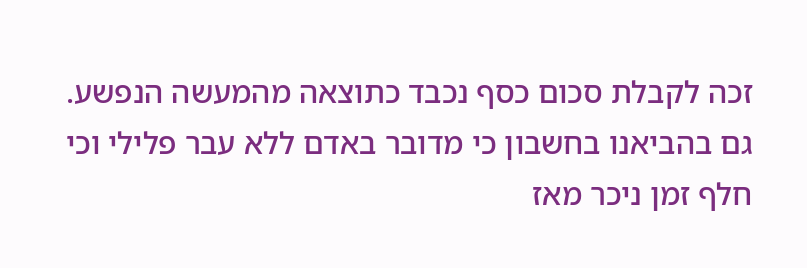זכה לקבלת סכום כסף נכבד כתוצאה מהמעשה הנפשע. גם בהביאנו בחשבון כי מדובר באדם ללא עבר פלילי וכי חלף זמן ניכר מאז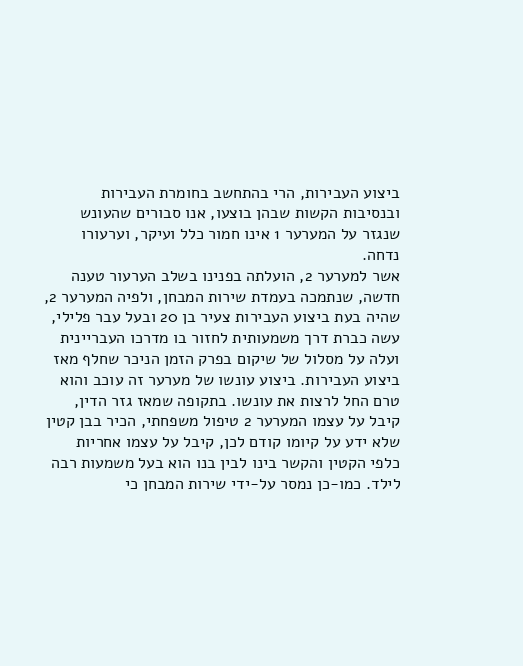ביצוע העבירות, הרי בהתחשב בחומרת העבירות ובנסיבות הקשות שבהן בוצעו, אנו סבורים שהעונש שנגזר על המערער 1 אינו חמור כלל ועיקר, וערעורו נדחה.
אשר למערער 2, הועלתה בפנינו בשלב הערעור טענה חדשה, שנתמכה בעמדת שירות המבחן, ולפיה המערער 2, שהיה בעת ביצוע העבירות צעיר בן 20 ובעל עבר פלילי, עשה כברת דרך משמעותית לחזור בו מדרכו העבריינית ועלה על מסלול של שיקום בפרק הזמן הניכר שחלף מאז ביצוע העבירות. ביצוע עונשו של מערער זה עוכב והוא טרם החל לרצות את עונשו. בתקופה שמאז גזר הדין, קיבל על עצמו המערער 2 טיפול משפחתי, הכיר בבן קטין שלא ידע על קיומו קודם לכן, קיבל על עצמו אחריות כלפי הקטין והקשר בינו לבין בנו הוא בעל משמעות רבה לילד. כמו-כן נמסר על-ידי שירות המבחן כי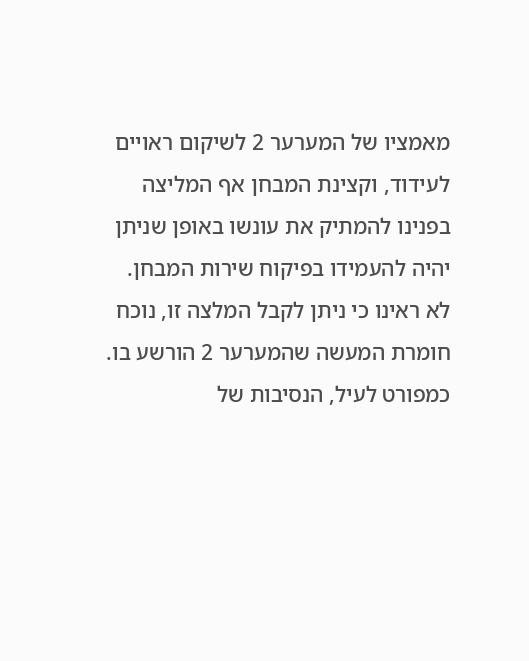מאמציו של המערער 2 לשיקום ראויים לעידוד, וקצינת המבחן אף המליצה בפנינו להמתיק את עונשו באופן שניתן יהיה להעמידו בפיקוח שירות המבחן. לא ראינו כי ניתן לקבל המלצה זו, נוכח חומרת המעשה שהמערער 2 הורשע בו. כמפורט לעיל, הנסיבות של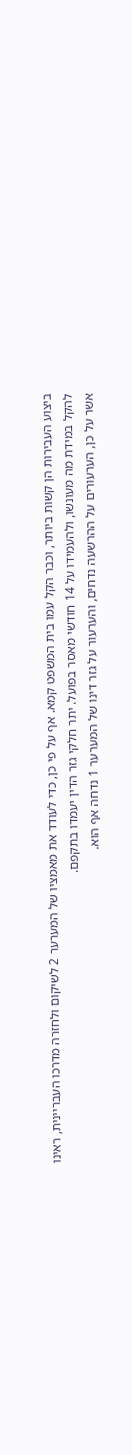ביצוע העבירות הן קשות ביותר, וכבר הקל עמו בית המשפט קמא. אף על פי כן, כדי לעודד את מאמציו של המערער 2 לשיקום ולחזרה מדרכו העבריינית, ראינו להקל במידת מה מעונשו, ולהעמידו על 14 חודשי מאסר בפועל. יתר חלקי גזר הדין יעמדו בתקפם.
אשר על כן, הערעורים על ההרשעה נדחים, והערעור על גזר דינו של המערער 1 נדחה אף הוא.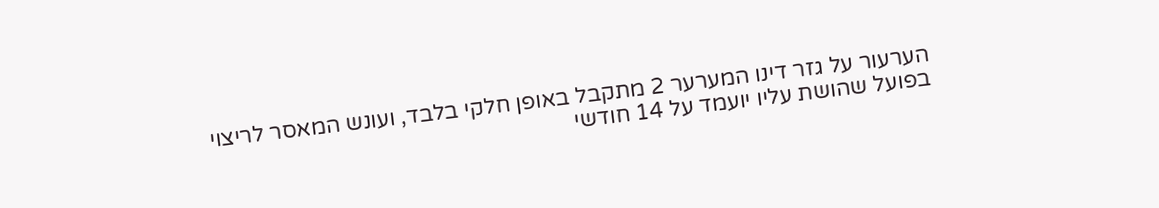הערעור על גזר דינו המערער 2 מתקבל באופן חלקי בלבד, ועונש המאסר לריצוי בפועל שהושת עליו יועמד על 14 חודשי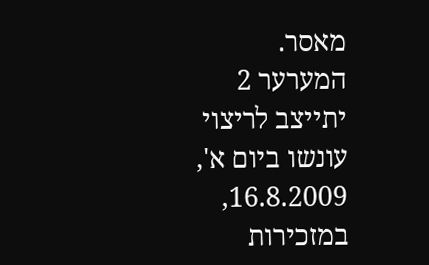מאסר.
המערער 2 יתייצב לריצוי עונשו ביום א', 16.8.2009, במזכירות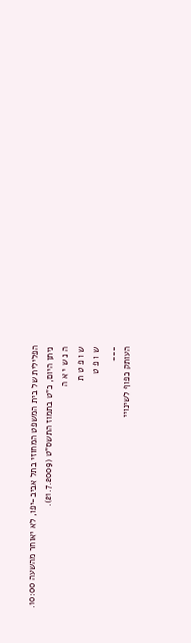הפלילית של בית המשפט המחוזי בתל אביב-יפו, לא יאוחר מהשעה 10:00.
ניתן היום, כ"ט בתמוז התשס"ט (21.7.2009).
ה נ ש י א ה
ש ו פ ט ת
ש ו פ ט
___
העותק כפוף לשינויי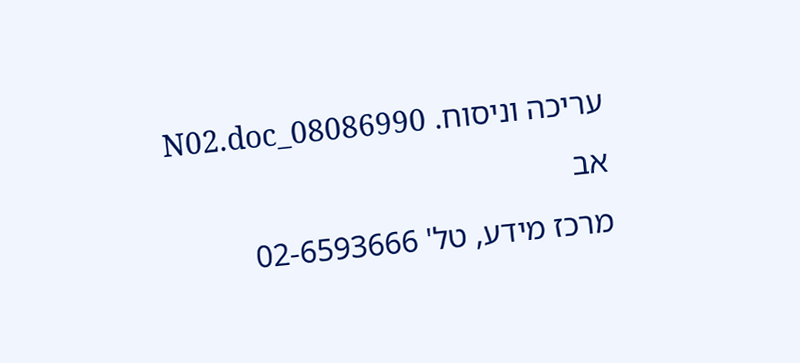עריכה וניסוח. 08086990_N02.doc אב
מרכז מידע, טל' 02-6593666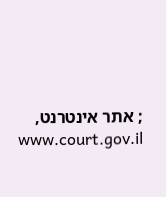; אתר אינטרנט, www.court.gov.il